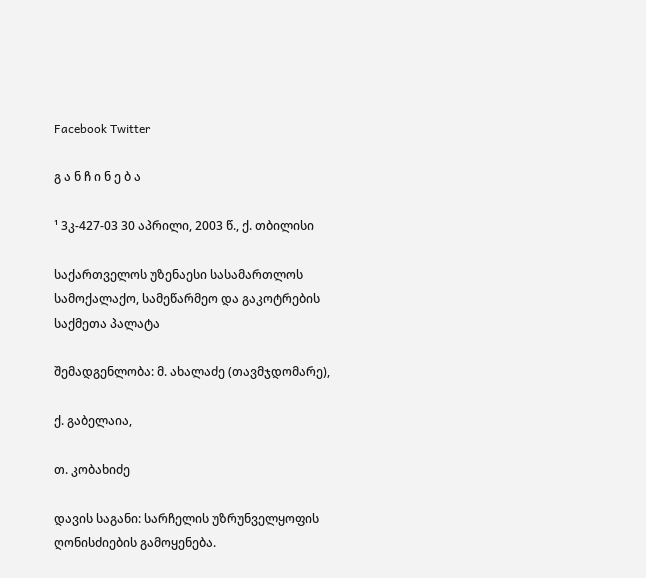Facebook Twitter

გ ა ნ ჩ ი ნ ე ბ ა

¹ 3კ-427-03 30 აპრილი, 2003 წ., ქ. თბილისი

საქართველოს უზენაესი სასამართლოს სამოქალაქო, სამეწარმეო და გაკოტრების საქმეთა პალატა

შემადგენლობა: მ. ახალაძე (თავმჯდომარე),

ქ. გაბელაია,

თ. კობახიძე

დავის საგანი: სარჩელის უზრუნველყოფის ღონისძიების გამოყენება.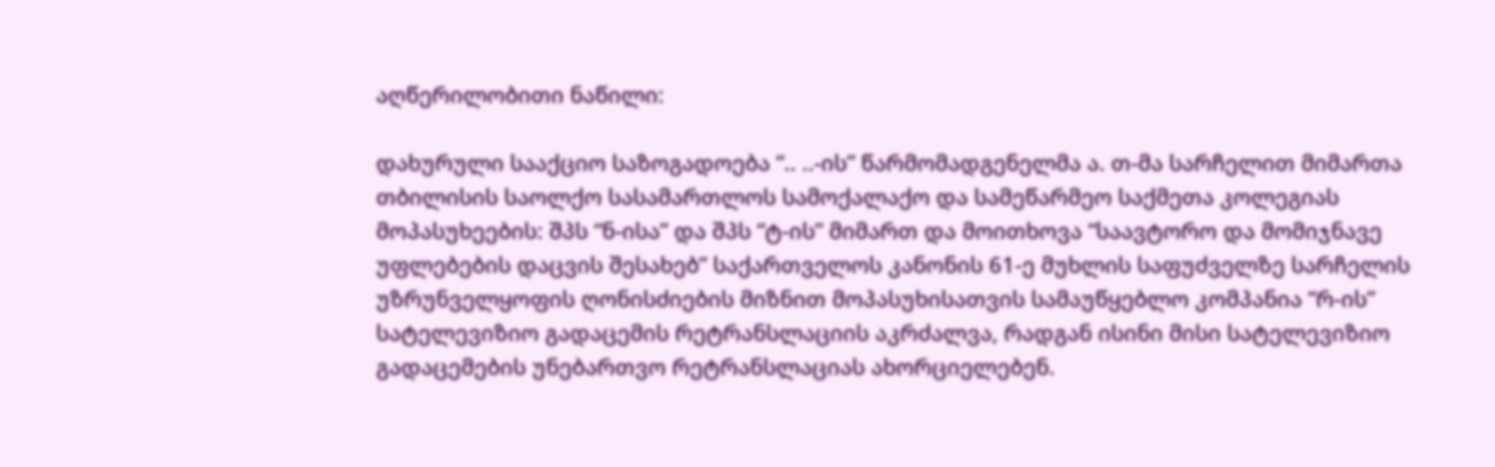აღწერილობითი ნაწილი:

დახურული სააქციო საზოგადოება “.. ..-ის” წარმომადგენელმა ა. თ-მა სარჩელით მიმართა თბილისის საოლქო სასამართლოს სამოქალაქო და სამეწარმეო საქმეთა კოლეგიას მოპასუხეების: შპს “ნ-ისა” და შპს “ტ-ის” მიმართ და მოითხოვა “საავტორო და მომიჯნავე უფლებების დაცვის შესახებ” საქართველოს კანონის 61-ე მუხლის საფუძველზე სარჩელის უზრუნველყოფის ღონისძიების მიზნით მოპასუხისათვის სამაუწყებლო კომპანია “რ-ის” სატელევიზიო გადაცემის რეტრანსლაციის აკრძალვა, რადგან ისინი მისი სატელევიზიო გადაცემების უნებართვო რეტრანსლაციას ახორციელებენ.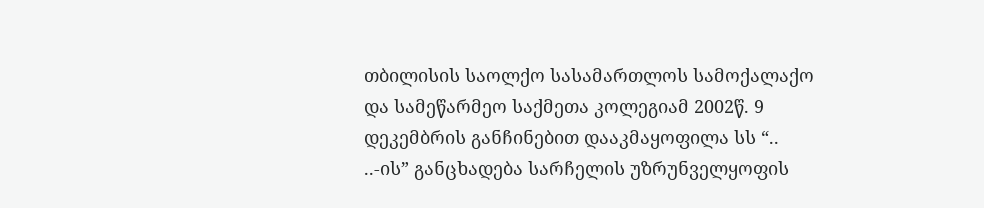თბილისის საოლქო სასამართლოს სამოქალაქო და სამეწარმეო საქმეთა კოლეგიამ 2002წ. 9 დეკემბრის განჩინებით დააკმაყოფილა სს “.. ..-ის” განცხადება სარჩელის უზრუნველყოფის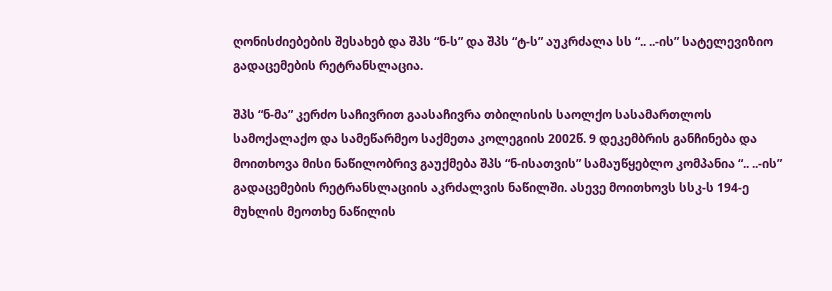ღონისძიებების შესახებ და შპს “ნ-ს” და შპს “ტ-ს” აუკრძალა სს “.. ..-ის” სატელევიზიო გადაცემების რეტრანსლაცია.

შპს “ნ-მა” კერძო საჩივრით გაასაჩივრა თბილისის საოლქო სასამართლოს სამოქალაქო და სამეწარმეო საქმეთა კოლეგიის 2002წ. 9 დეკემბრის განჩინება და მოითხოვა მისი ნაწილობრივ გაუქმება შპს “ნ-ისათვის” სამაუწყებლო კომპანია “.. ..-ის” გადაცემების რეტრანსლაციის აკრძალვის ნაწილში. ასევე მოითხოვს სსკ-ს 194-ე მუხლის მეოთხე ნაწილის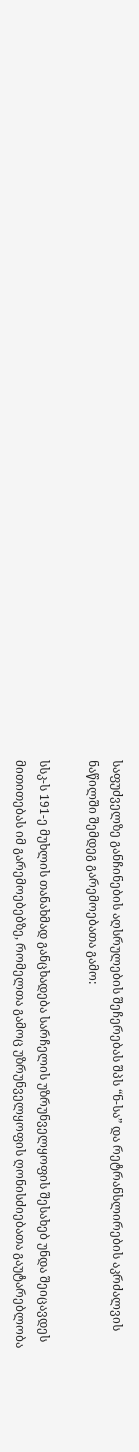საფუძველზე განჩინების აღსრულების შეჩერებას შპს “ნ-სა” და რეტრანსლირების აკრძალვის ნაწილში შემდეგ გარემოებათა გამო:

სსკ-ს 191-ე მუხლის თანახმად განცხადება სარჩელის უზრუნველყოფის შესახებ უნდა შეიცავდეს მითითებას იმ გარემოებებზე, რომელთა გამოც უზრუნველყოფის ღონისძიებათა გაუტარებლობა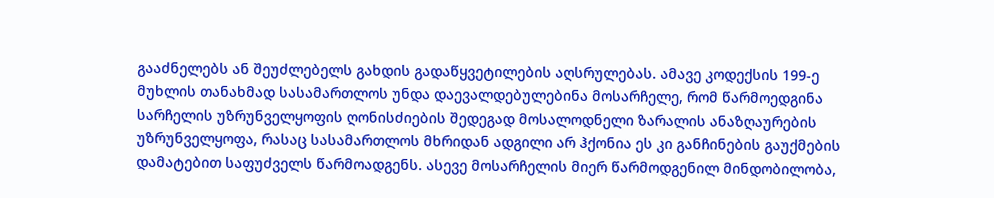გააძნელებს ან შეუძლებელს გახდის გადაწყვეტილების აღსრულებას. ამავე კოდექსის 199-ე მუხლის თანახმად სასამართლოს უნდა დაევალდებულებინა მოსარჩელე, რომ წარმოედგინა სარჩელის უზრუნველყოფის ღონისძიების შედეგად მოსალოდნელი ზარალის ანაზღაურების უზრუნველყოფა, რასაც სასამართლოს მხრიდან ადგილი არ ჰქონია ეს კი განჩინების გაუქმების დამატებით საფუძველს წარმოადგენს. ასევე მოსარჩელის მიერ წარმოდგენილ მინდობილობა,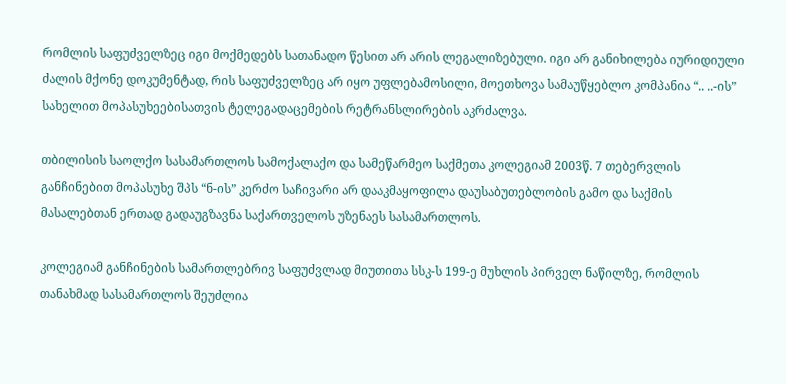რომლის საფუძველზეც იგი მოქმედებს სათანადო წესით არ არის ლეგალიზებული. იგი არ განიხილება იურიდიული ძალის მქონე დოკუმენტად, რის საფუძველზეც არ იყო უფლებამოსილი, მოეთხოვა სამაუწყებლო კომპანია “.. ..-ის” სახელით მოპასუხეებისათვის ტელეგადაცემების რეტრანსლირების აკრძალვა.

თბილისის საოლქო სასამართლოს სამოქალაქო და სამეწარმეო საქმეთა კოლეგიამ 2003წ. 7 თებერვლის განჩინებით მოპასუხე შპს “ნ-ის” კერძო საჩივარი არ დააკმაყოფილა დაუსაბუთებლობის გამო და საქმის მასალებთან ერთად გადაუგზავნა საქართველოს უზენაეს სასამართლოს.

კოლეგიამ განჩინების სამართლებრივ საფუძვლად მიუთითა სსკ-ს 199-ე მუხლის პირველ ნაწილზე, რომლის თანახმად სასამართლოს შეუძლია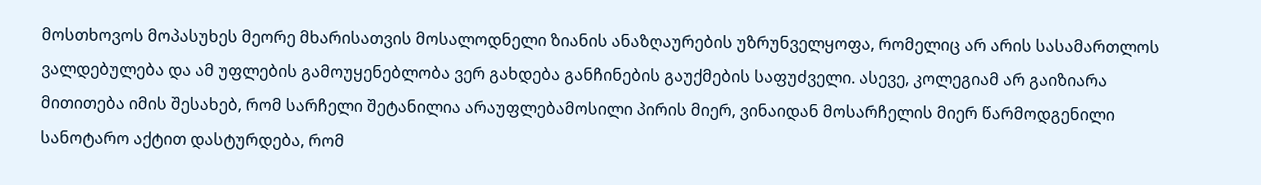მოსთხოვოს მოპასუხეს მეორე მხარისათვის მოსალოდნელი ზიანის ანაზღაურების უზრუნველყოფა, რომელიც არ არის სასამართლოს ვალდებულება და ამ უფლების გამოუყენებლობა ვერ გახდება განჩინების გაუქმების საფუძველი. ასევე, კოლეგიამ არ გაიზიარა მითითება იმის შესახებ, რომ სარჩელი შეტანილია არაუფლებამოსილი პირის მიერ, ვინაიდან მოსარჩელის მიერ წარმოდგენილი სანოტარო აქტით დასტურდება, რომ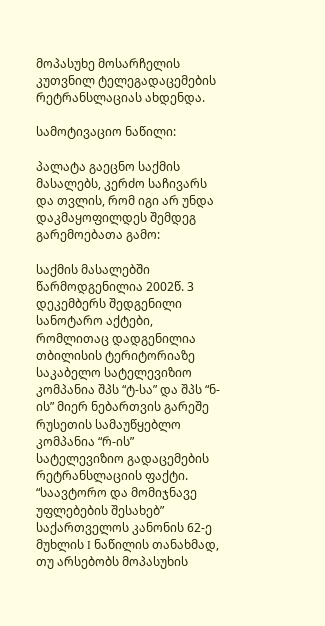მოპასუხე მოსარჩელის კუთვნილ ტელეგადაცემების რეტრანსლაციას ახდენდა.

სამოტივაციო ნაწილი:

პალატა გაეცნო საქმის მასალებს, კერძო საჩივარს და თვლის, რომ იგი არ უნდა დაკმაყოფილდეს შემდეგ გარემოებათა გამო:

საქმის მასალებში წარმოდგენილია 2002წ. 3 დეკემბერს შედგენილი სანოტარო აქტები, რომლითაც დადგენილია თბილისის ტერიტორიაზე საკაბელო სატელევიზიო კომპანია შპს “ტ-სა” და შპს “ნ-ის” მიერ ნებართვის გარეშე რუსეთის სამაუწყებლო კომპანია “რ-ის” სატელევიზიო გადაცემების რეტრანსლაციის ფაქტი. “საავტორო და მომიჯნავე უფლებების შესახებ” საქართველოს კანონის 62-ე მუხლის I ნაწილის თანახმად, თუ არსებობს მოპასუხის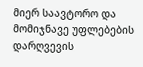მიერ საავტორო და მომიჯნავე უფლებების დარღვევის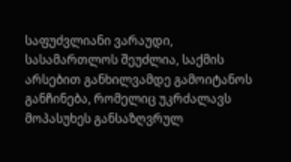საფუძვლიანი ვარაუდი, სასამართლოს შეუძლია, საქმის არსებით განხილვამდე გამოიტანოს განჩინება, რომელიც უკრძალავს მოპასუხეს განსაზღვრულ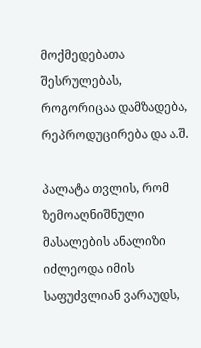მოქმედებათა შესრულებას, როგორიცაა დამზადება, რეპროდუცირება და ა.შ.

პალატა თვლის, რომ ზემოაღნიშნული მასალების ანალიზი იძლეოდა იმის საფუძვლიან ვარაუდს,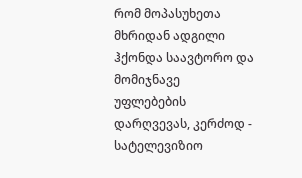რომ მოპასუხეთა მხრიდან ადგილი ჰქონდა საავტორო და მომიჯნავე უფლებების დარღვევას, კერძოდ - სატელევიზიო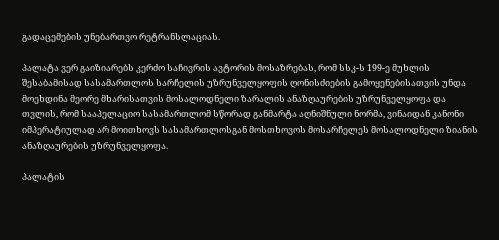გადაცემების უნებართვო რეტრანსლაციას.

პალატა ვერ გაიზიარებს კერძო საჩივრის ავტორის მოსაზრებას, რომ სსკ-ს 199-ე მუხლის შესაბამისად სასამართლოს სარჩელის უზრუნველყოფის ღონისძიების გამოყენებისათვის უნდა მოეხდინა მეორე მხარისათვის მოსალოდნელი ზარალის ანაზღაურების უზრუნველყოფა და თვლის, რომ სააპელაციო სასამართლომ სწორად განმარტა აღნიშნული ნორმა, ვინაიდან კანონი იმპერატიულად არ მოითხოვს სასამართლოსგან მოსთხოვოს მოსარჩელეს მოსალოდნელი ზიანის ანაზღაურების უზრუნველყოფა.

პალატის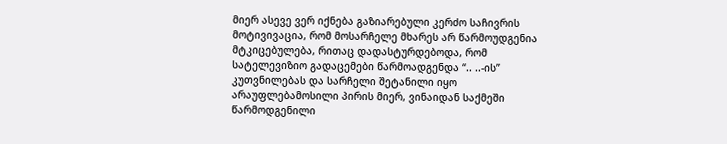მიერ ასევე ვერ იქნება გაზიარებული კერძო საჩივრის მოტივივაცია, რომ მოსარჩელე მხარეს არ წარმოუდგენია მტკიცებულება, რითაც დადასტურდებოდა, რომ სატელევიზიო გადაცემები წარმოადგენდა “.. ..-ის” კუთვნილებას და სარჩელი შეტანილი იყო არაუფლებამოსილი პირის მიერ, ვინაიდან საქმეში წარმოდგენილი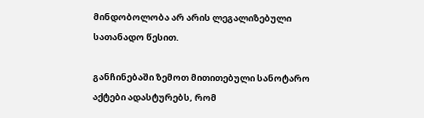მინდობოლობა არ არის ლეგალიზებული სათანადო წესით.

განჩინებაში ზემოთ მითითებული სანოტარო აქტები ადასტურებს, რომ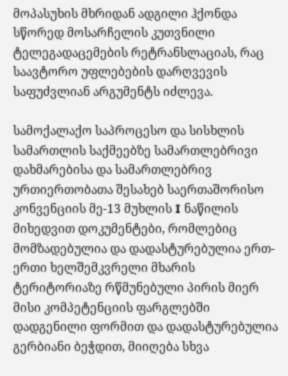მოპასუხის მხრიდან ადგილი ჰქონდა სწორედ მოსარჩელის კუთვნილი ტელეგადაცემების რეტრანსლაციას, რაც საავტორო უფლებების დარღვევის საფუძვლიან არგუმენტს იძლევა.

სამოქალაქო საპროცესო და სისხლის სამართლის საქმეებზე სამართლებრივი დახმარებისა და სამართლებრივ ურთიერთობათა შესახებ საერთაშორისო კონვენციის მე-13 მუხლის I ნაწილის მიხედვით დოკუმენტები, რომლებიც მომზადებულია და დადასტურებულია ერთ-ერთი ხელშემკვრელი მხარის ტერიტორიაზე რწმუნებული პირის მიერ მისი კომპეტენციის ფარგლებში დადგენილი ფორმით და დადასტურებულია გერბიანი ბეჭდით, მიიღება სხვა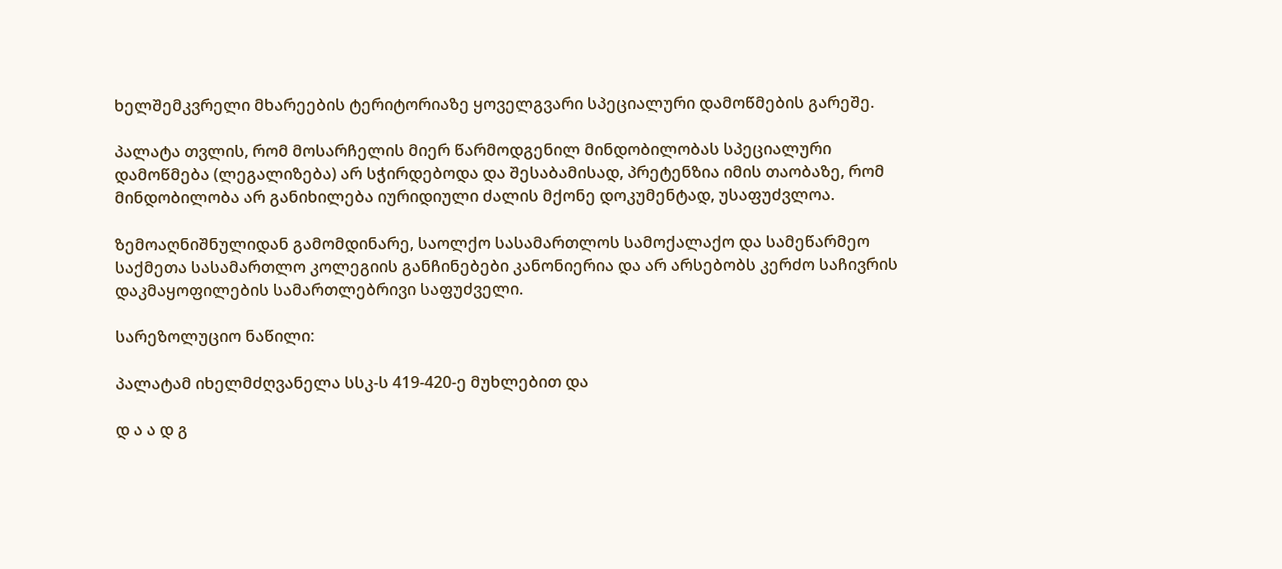ხელშემკვრელი მხარეების ტერიტორიაზე ყოველგვარი სპეციალური დამოწმების გარეშე.

პალატა თვლის, რომ მოსარჩელის მიერ წარმოდგენილ მინდობილობას სპეციალური დამოწმება (ლეგალიზება) არ სჭირდებოდა და შესაბამისად, პრეტენზია იმის თაობაზე, რომ მინდობილობა არ განიხილება იურიდიული ძალის მქონე დოკუმენტად, უსაფუძვლოა.

ზემოაღნიშნულიდან გამომდინარე, საოლქო სასამართლოს სამოქალაქო და სამეწარმეო საქმეთა სასამართლო კოლეგიის განჩინებები კანონიერია და არ არსებობს კერძო საჩივრის დაკმაყოფილების სამართლებრივი საფუძველი.

სარეზოლუციო ნაწილი:

პალატამ იხელმძღვანელა სსკ-ს 419-420-ე მუხლებით და

დ ა ა დ გ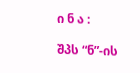ი ნ ა :

შპს “ნ”-ის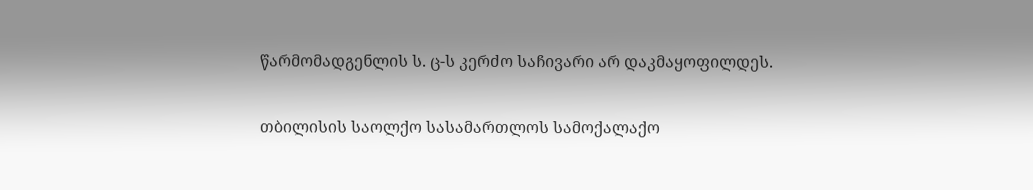წარმომადგენლის ს. ც-ს კერძო საჩივარი არ დაკმაყოფილდეს.

თბილისის საოლქო სასამართლოს სამოქალაქო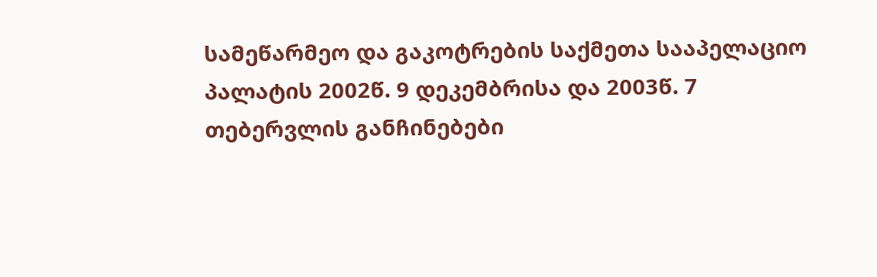სამეწარმეო და გაკოტრების საქმეთა სააპელაციო პალატის 2002წ. 9 დეკემბრისა და 2003წ. 7 თებერვლის განჩინებები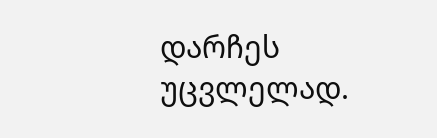დარჩეს უცვლელად.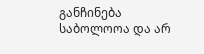განჩინება საბოლოოა და არ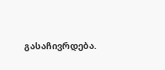გასაჩივრდება.